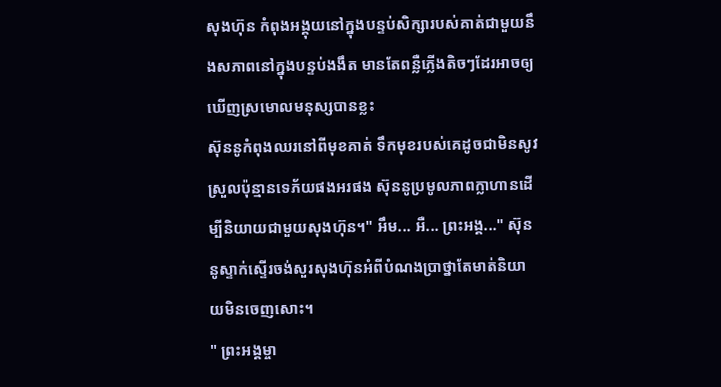សុងហ៊ុន កំពុងអង្គុយនៅក្នុងបន្ទប់សិក្សារបស់គាត់ជាមួយនឹងសភាពនៅក្នុងបន្ទប់ងងឹត មានតែពន្លឺភ្លើងតិចៗដែរអាចឲ្យឃើញស្រមោលមនុស្សបានខ្លះ
ស៊ុននូកំពុងឈរនៅពីមុខគាត់ ទឹកមុខរបស់គេដូចជាមិនសូវស្រួលប៉ុន្មានទេភ័យផងអរផង ស៊ុននូប្រមូលភាពក្លាហានដើម្បីនិយាយជាមួយសុងហ៊ុន។" អឹម... អឺ... ព្រះអង្គ..." ស៊ុននូស្ទាក់ស្ទើរចង់សួរសុងហ៊ុនអំពីបំណងប្រាថ្នាតែមាត់និយាយមិនចេញសោះ។
" ព្រះអង្គម្ចា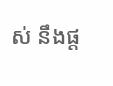ស់ នឹងផ្ត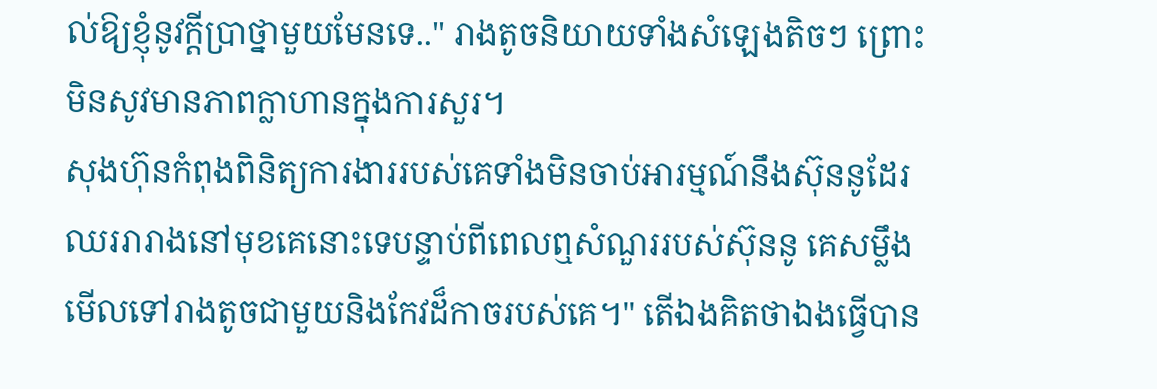ល់ឱ្យខ្ញុំនូវក្តីប្រាថ្នាមួយមែនទេ.." រាងតូចនិយាយទាំងសំឡេងតិចៗ ព្រោះមិនសូវមានភាពក្លាហានក្នុងការសួរ។
សុងហ៊ុនកំពុងពិនិត្យការងាររបស់គេទាំងមិនចាប់អារម្មណ៍នឹងស៊ុននូដែរឈររារាងនៅមុខគេនោះទេបន្ទាប់ពីពេលឮសំណួររបស់ស៊ុននូ គេសម្លឹងមើលទៅរាងតូចជាមួយនិងកែវដ៏កាចរបស់គេ។" តើឯងគិតថាឯងធ្វើបាន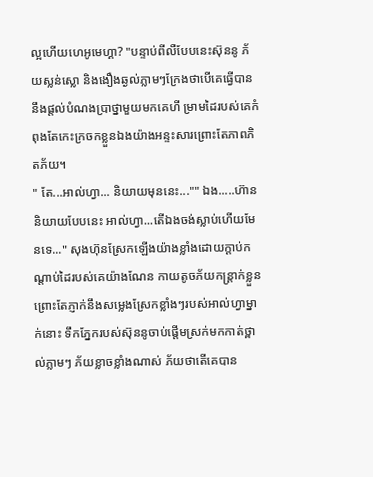ល្អហើយហេអូមេហ្គា? "បន្ទាប់ពីលឺបែបនេះស៊ុននូ ភ័យស្លន់ស្លោ និងងឿងឆ្ងល់ភ្លាមៗក្រែងថាបើគេធ្វើបាននឹងផ្តល់បំណងប្រាថ្នាមួយមកគេហី ម្រាមដៃរបស់គេកំពុងតែកេះក្រចកខ្លួនឯងយ៉ាងអន្ទះសារព្រោះតែភាពភិតភ័យ។
" តែ...អាល់ហ្វា... និយាយមុននេះ..."" ឯង.....ហ៊ាននិយាយបែបនេះ អាល់ហ្វា...តើឯងចង់ស្លាប់ហើយមែនទេ..." សុងហ៊ុនស្រែកឡើងយ៉ាងខ្លាំងដោយក្តាប់កណ្តាប់ដៃរបស់គេយ៉ាងណែន កាយតូចភ័យកន្រ្តាក់ខ្លួនព្រោះតែភ្ញាក់នឹងសម្លេងស្រែកខ្លាំងៗរបស់អាល់ហ្វាម្នាក់នោះ ទឹកភ្នែករបស់ស៊ុននូចាប់ផ្តើមស្រក់មកកាត់ថ្ពាល់ភ្លាមៗ ភ័យខ្លាចខ្លាំងណាស់ ភ័យថាតើគេបាន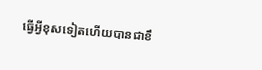ធ្វើអ្វីខុសទៀតហើយបានជាខឹ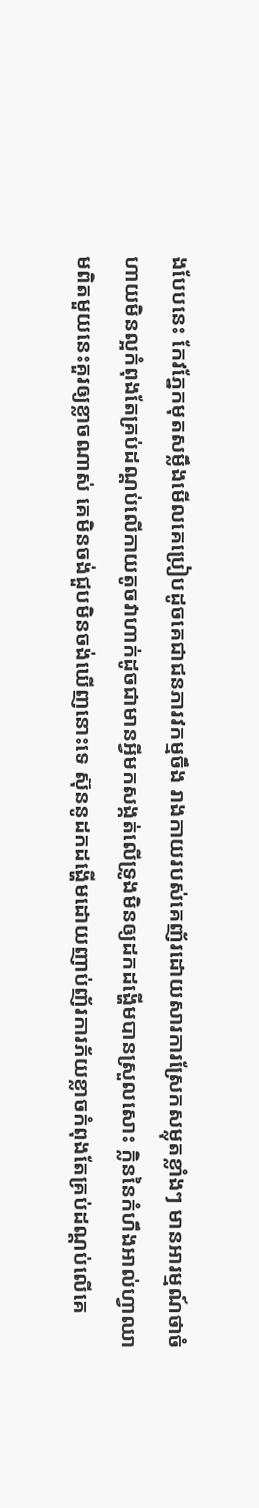ងបែបនេះ កែវភ្នែកមុតសម្លឹងមើលគេប្រៀបដូចគេជាជនភារវកម្មចឹង រាងកាយរបស់គេញ័រដោយសារការស្រែកសម្លុតខ្លាំងៗ មានអារម្មណ៍ថាចំហាយមិនល្អកំពុងតែគ្រប់ដណ្តប់លើកាយតូចវាហាក់ដូចជាមានអ្វីមកសង្កត់លើទ្រូងមិនឲ្យដកដង្ហើមបានស្រួលសោះ ក្លិននៃកំហឹងអាល់ហ្វាឈាមពិតមួយនេះគួរឲ្យខ្លាចណាស់ គេមិនចង់ជួបមិនចង់ឃើញនោះទេ ស៊ុននូដកដង្ហើមដោយញាប់ញ័រការភ័យខ្លាចកំពុងតែគ្រប់ដណ្ដប់លើគេ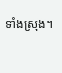ទាំងស្រុង។